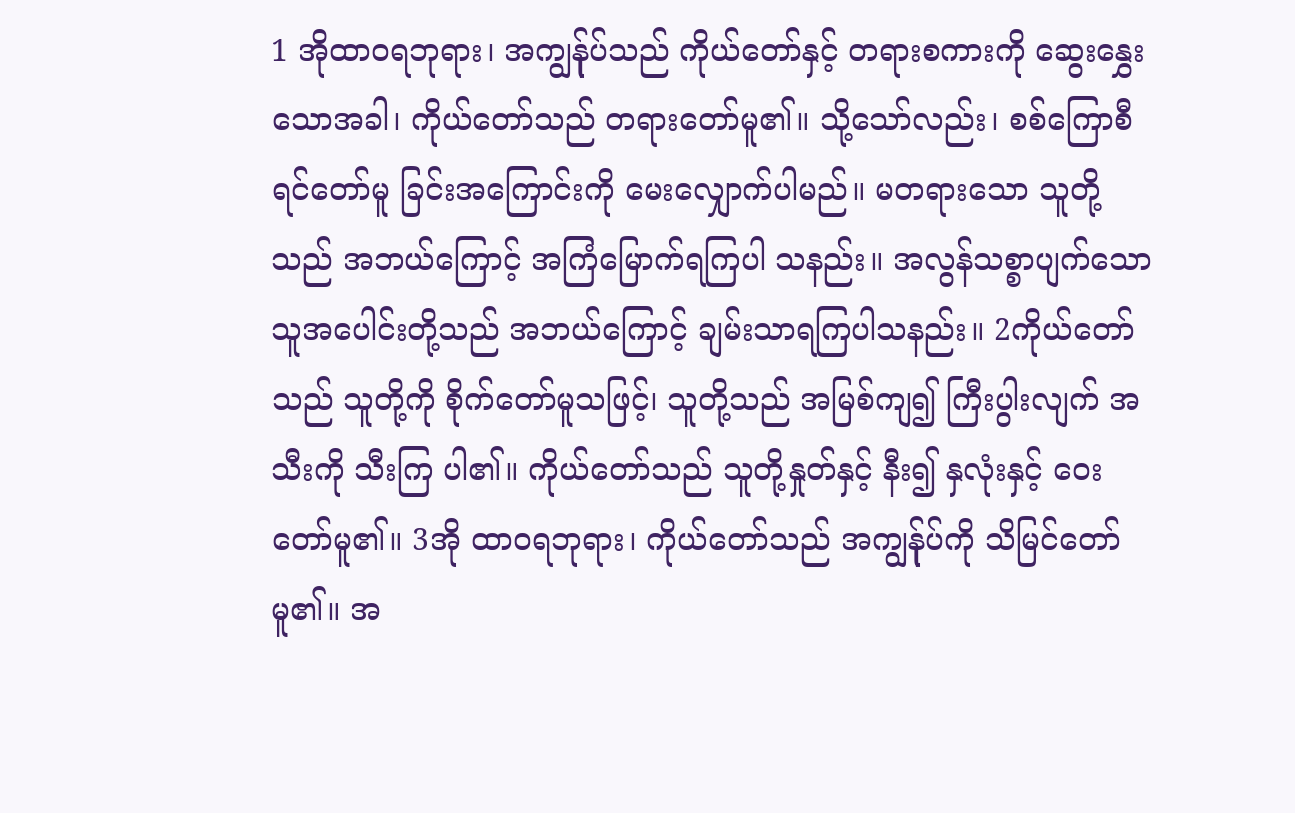1 အိုထာဝရဘုရား၊ အကျွန်ုပ်သည် ကိုယ်တော်နှင့် တရားစကားကို ဆွေးနွှေးသောအခါ၊ ကိုယ်တော်သည် တရားတော်မူ၏။ သို့သော်လည်း၊ စစ်ကြောစီရင်တော်မူ ခြင်းအကြောင်းကို မေးလျှောက်ပါမည်။ မတရားသော သူတို့သည် အဘယ်ကြောင့် အကြံမြောက်ရကြပါ သနည်း။ အလွန်သစ္စာပျက်သော သူအပေါင်းတို့သည် အဘယ်ကြောင့် ချမ်းသာရကြပါသနည်း။ 2ကိုယ်တော်သည် သူတို့ကို စိုက်တော်မူသဖြင့်၊ သူတို့သည် အမြစ်ကျ၍ ကြီးပွါးလျက် အသီးကို သီးကြ ပါ၏။ ကိုယ်တော်သည် သူတို့နှုတ်နှင့် နီး၍ နှလုံးနှင့် ဝေးတော်မူ၏။ 3အို ထာဝရဘုရား၊ ကိုယ်တော်သည် အကျွန်ုပ်ကို သိမြင်တော်မူ၏။ အ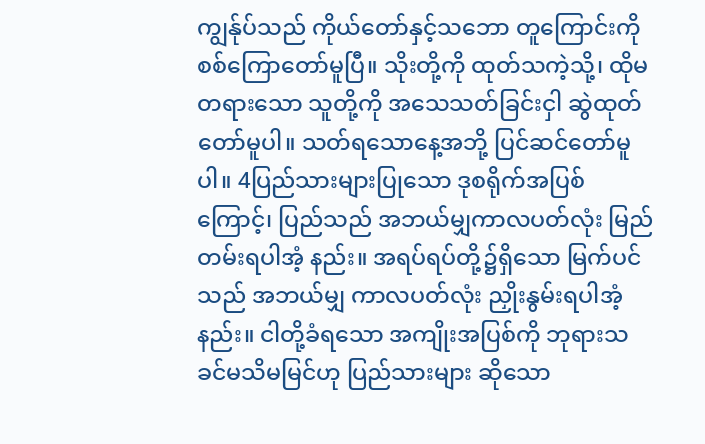ကျွန်ုပ်သည် ကိုယ်တော်နှင့်သဘော တူကြောင်းကို စစ်ကြောတော်မူပြီ။ သိုးတို့ကို ထုတ်သကဲ့သို့၊ ထိုမတရားသော သူတို့ကို အသေသတ်ခြင်းငှါ ဆွဲထုတ် တော်မူပါ။ သတ်ရသောနေ့အဘို့ ပြင်ဆင်တော်မူပါ။ 4ပြည်သားများပြုသော ဒုစရိုက်အပြစ်ကြောင့်၊ ပြည်သည် အဘယ်မျှကာလပတ်လုံး မြည်တမ်းရပါအံ့ နည်း။ အရပ်ရပ်တို့၌ရှိသော မြက်ပင်သည် အဘယ်မျှ ကာလပတ်လုံး ညှိုးနွမ်းရပါအံ့နည်း။ ငါတို့ခံရသော အကျိုးအပြစ်ကို ဘုရားသခင်မသိမမြင်ဟု ပြည်သားများ ဆိုသော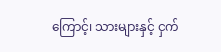ကြောင့်၊ သားများနှင့် ငှက်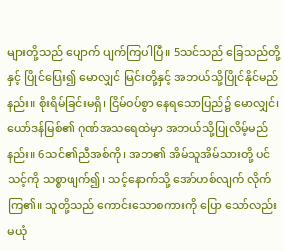များတို့သည် ပျောက် ပျက်ကြပါပြီ။ 5သင်သည် ခြေသည်တို့နှင့် ပြိုင်ပြေး၍ မောလျှင် မြင်းတို့နှင့် အဘယ်သို့ပြိုင်နိုင်မည်နည်း။ စိုးရိမ်ခြင်းမရှိ၊ ငြိမ်ဝပ်စွာ နေရသောပြည်၌ မောလျှင်၊ ယော်ဒန်မြစ်၏ ဂုဏ်အသရေထဲမှာ အဘယ်သို့ပြုလိမ့်မည်နည်း။ 6သင်၏ညီအစ်ကို၊ အဘ၏ အိမ်သူအိမ်သားတို့ ပင် သင့်ကို သစ္စာဖျက်၍၊ သင့်နောက်သို့ အော်ဟစ်လျက် လိုက်ကြ၏။ သူတို့သည် ကောင်းသောစကားကို ပြော သော်လည်း မယုံ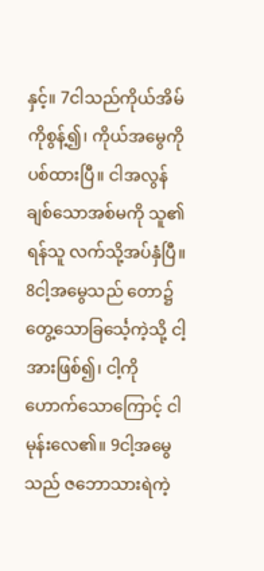နှင့်။ 7ငါသည်ကိုယ်အိမ်ကိုစွန့်၍၊ ကိုယ်အမွေကို ပစ်ထားပြီ။ ငါအလွန်ချစ်သောအစ်မကို သူ၏ ရန်သူ လက်သို့အပ်နှံပြီ။ 8ငါ့အမွေသည် တော၌ တွေ့သောခြင်္သေ့ကဲ့သို့ ငါ့အားဖြစ်၍၊ ငါ့ကို ဟောက်သောကြောင့် ငါမုန်းလေ၏။ 9ငါ့အမွေသည် ဇဘောသားရဲကဲ့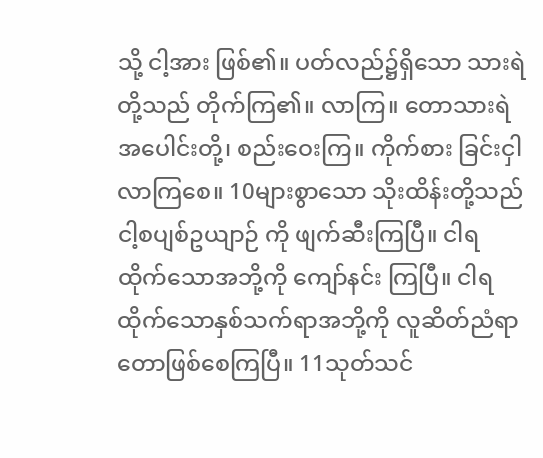သို့ ငါ့အား ဖြစ်၏။ ပတ်လည်၌ရှိသော သားရဲတို့သည် တိုက်ကြ၏။ လာကြ။ တောသားရဲအပေါင်းတို့၊ စည်းဝေးကြ။ ကိုက်စား ခြင်းငှါ လာကြစေ။ 10များစွာသော သိုးထိန်းတို့သည် ငါ့စပျစ်ဥယျာဉ် ကို ဖျက်ဆီးကြပြီ။ ငါရထိုက်သောအဘို့ကို ကျော်နင်း ကြပြီ။ ငါရထိုက်သောနှစ်သက်ရာအဘို့ကို လူဆိတ်ညံရာ တောဖြစ်စေကြပြီ။ 11သုတ်သင်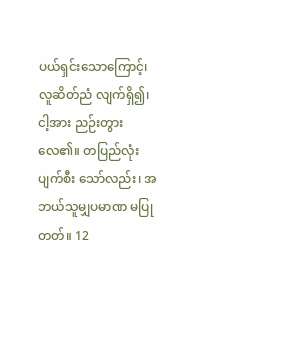ပယ်ရှင်းသောကြောင့်၊ လူဆိတ်ညံ လျက်ရှိ၍၊ ငါ့အား ညဉ်းတွားလေ၏။ တပြည်လုံးပျက်စီး သော်လည်း၊ အဘယ်သူမျှပမာဏ မပြုတတ်။ 12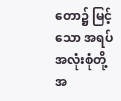တော၌ မြင့်သော အရပ်အလုံးစုံတို့အ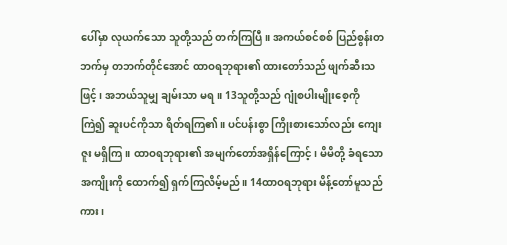ပေါ်မှာ လုယက်သော သူတို့သည် တက်ကြပြီ။ အကယ်စင်စစ် ပြည်စွန်းတဘက်မှ တဘက်တိုင်အောင် ထာဝရဘုရား၏ ထားတော်သည် ဖျက်ဆီးသဖြင့်၊ အဘယ်သူမျှ ချမ်းသာ မရ။ 13သူတို့သည် ဂျုံစပါးမျိုးစေ့ကို ကြဲ၍ ဆူးပင်ကိုသာ ရိတ်ရကြ၏။ ပင်ပန်းစွာ ကြိုးစားသော်လည်း ကျေးဇူး မရှိကြ။ ထာဝရဘုရား၏ အမျက်တော်အရှိန်ကြောင့်၊ မိမိတို့ ခံရသောအကျိုးကို ထောက်၍ ရှက်ကြလိမ့်မည်။ 14ထာဝရဘုရား မိန့်တော်မူသည်ကား၊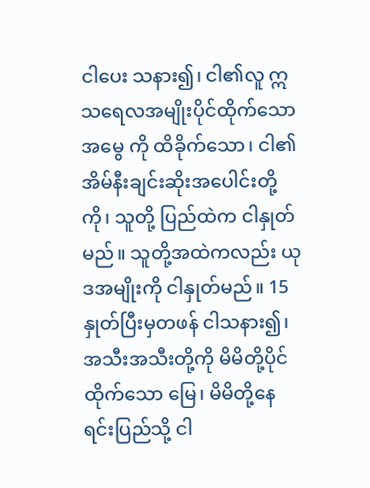ငါပေး သနား၍၊ ငါ၏လူ ဣသရေလအမျိုးပိုင်ထိုက်သော အမွေ ကို ထိခိုက်သော၊ ငါ၏အိမ်နီးချင်းဆိုးအပေါင်းတို့ကို၊ သူတို့ ပြည်ထဲက ငါနှုတ်မည်။ သူတို့အထဲကလည်း ယုဒအမျိုးကို ငါနှုတ်မည်။ 15နှုတ်ပြီးမှတဖန် ငါသနား၍၊ အသီးအသီးတို့ကို မိမိတို့ပိုင်ထိုက်သော မြေ၊ မိမိတို့နေရင်းပြည်သို့ ငါ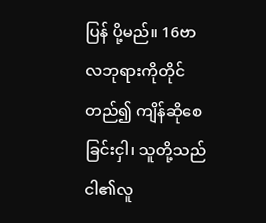ပြန် ပို့မည်။ 16ဗာလဘုရားကိုတိုင်တည်၍ ကျိန်ဆိုစေခြင်းငှါ၊ သူတို့သည် ငါ၏လူ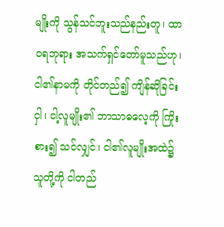မျိုးကို သွန်သင်ဘူးသည်နည်းတူ၊ ထာဝရဘုရား အသက်ရှင်တော်မူသည်ဟု၊ ငါ၏နာမကို တိုင်တည်၍ ကျိန်ဆိုခြင်းငှါ၊ ငါ့လူမျိုး၏ ဘာသာဓလေ့ကို ကြိုးစား၍ သင်လျှင်၊ ငါ၏လူမျိုးအထဲ၌ သူတို့ကို ငါတည်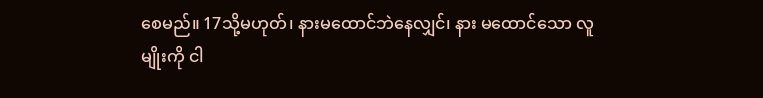စေမည်။ 17သို့မဟုတ်၊ နားမထောင်ဘဲနေလျှင်၊ နား မထောင်သော လူမျိုးကို ငါ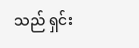သည် ရှင်း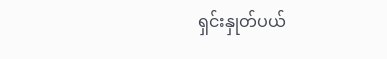ရှင်းနှုတ်ပယ်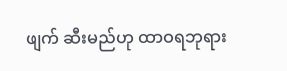ဖျက် ဆီးမည်ဟု ထာဝရဘုရား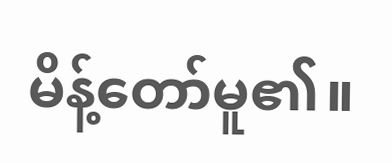မိန့်တော်မူ၏။